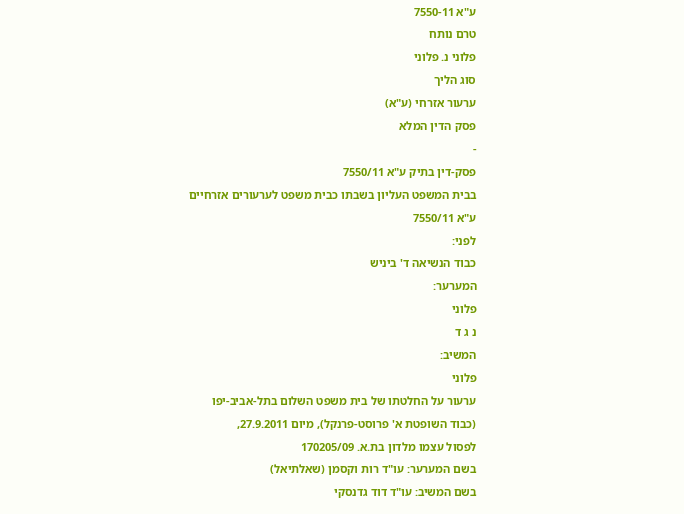ע"א 7550-11
טרם נותח
פלוני נ. פלוני
סוג הליך
ערעור אזרחי (ע"א)
פסק הדין המלא
-
פסק-דין בתיק ע"א 7550/11
בבית המשפט העליון בשבתו כבית משפט לערעורים אזרחיים
ע"א 7550/11
לפני:
כבוד הנשיאה ד' ביניש
המערער:
פלוני
נ ג ד
המשיב:
פלוני
ערעור על החלטתו של בית משפט השלום בתל-אביב-יפו
(כבוד השופטת א' פרוסט-פרנקל), מיום 27.9.2011,
לפסול עצמו מלדון בת.א. 170205/09
בשם המערער: עו"ד רות וקסמן (שאלתיאל)
בשם המשיב: עו"ד דוד גדנסקי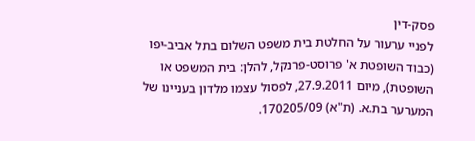פסק-דין
לפניי ערעור על החלטת בית משפט השלום בתל אביב-יפו (כבוד השופטת א' פרוסט-פרנקל, להלן: בית המשפט או השופטת), מיום 27.9.2011, לפסול עצמו מלדון בעניינו של המערער בת.א. (ת"א) 170205/09.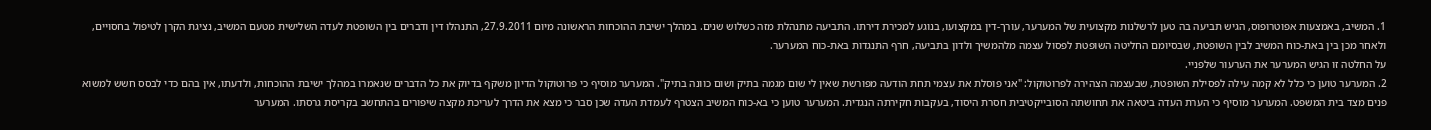1. המשיב, באמצעות אפוטרופוס, הגיש תביעה בה טען לרשלנות מקצועית של המערער, עורך-דין במקצועו, בנוגע למכירת דירתו. התביעה מתנהלת מזה כשלוש שנים. במהלך ישיבת ההוכחות הראשונה מיום 27.9.2011, התנהלו דין ודברים בין השופטת לעדה השלישית מטעם המשיב, נציגת הקרן לטיפול בחסויים, ולאחר מכן בין באת-כוח המשיב לבין השופטת, שבסיומם החליטה השופטת לפסול עצמה מלהמשיך ולדון בתביעה, חרף התנגדות באת-כוח המערער.
על החלטה זו הגיש המערער את הערעור שלפניי.
2. המערער טוען כי כלל לא קמה עילה לפסילת השופטת, שבעצמה הצהירה לפרוטוקול: "אני פוסלת את עצמי תחת הודעה מפורשת שאין לי שום מגמה בתיק ושום כוונה בתיק". המערער מוסיף כי פרוטוקול הדיון משקף בדיוק את כל הדברים שנאמרו במהלך ישיבת ההוכחות, ולדעתו, אין בהם כדי לבסס חשש למשוא פנים מצד בית המשפט. המערער מוסיף כי הערת העדה ביטאה את תחושתה הסובייקטיבית חסרת היסוד, בעקבות חקירתה הנגדית. המערער טוען כי בא-כוח המשיב הצטרף לעמדת העדה שכן סבר כי מצא את הדרך לעריכת מקצה שיפורים בהתחשב בקריסת גרסתו. המערער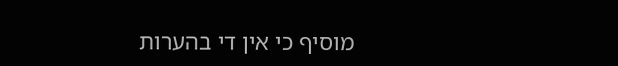מוסיף כי אין די בהערות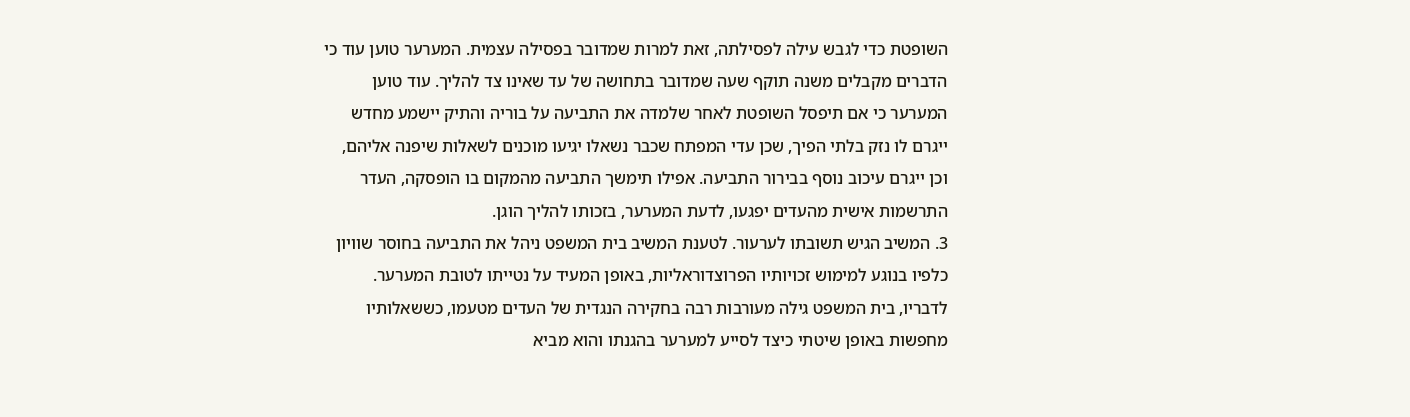השופטת כדי לגבש עילה לפסילתה, זאת למרות שמדובר בפסילה עצמית. המערער טוען עוד כי הדברים מקבלים משנה תוקף שעה שמדובר בתחושה של עד שאינו צד להליך. עוד טוען המערער כי אם תיפסל השופטת לאחר שלמדה את התביעה על בוריה והתיק יישמע מחדש ייגרם לו נזק בלתי הפיך, שכן עדי המפתח שכבר נשאלו יגיעו מוכנים לשאלות שיפנה אליהם, וכן ייגרם עיכוב נוסף בבירור התביעה. אפילו תימשך התביעה מהמקום בו הופסקה, העדר התרשמות אישית מהעדים יפגעו, לדעת המערער, בזכותו להליך הוגן.
3. המשיב הגיש תשובתו לערעור. לטענת המשיב בית המשפט ניהל את התביעה בחוסר שוויון כלפיו בנוגע למימוש זכויותיו הפרוצדוראליות, באופן המעיד על נטייתו לטובת המערער. לדבריו, בית המשפט גילה מעורבות רבה בחקירה הנגדית של העדים מטעמו, כששאלותיו מחפשות באופן שיטתי כיצד לסייע למערער בהגנתו והוא מביא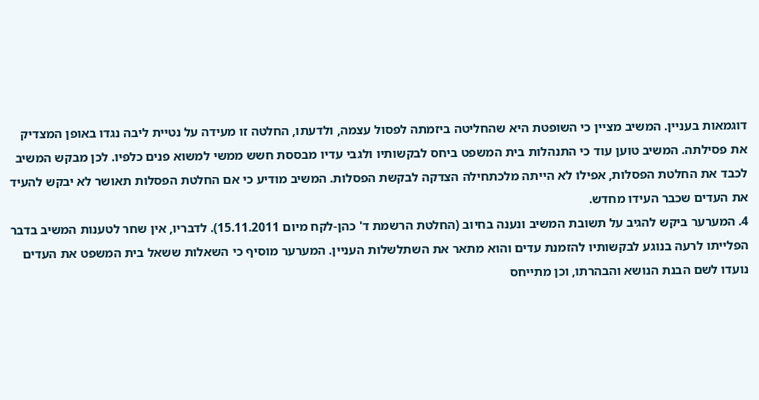דוגמאות בעניין. המשיב מציין כי השופטת היא שהחליטה ביזמתה לפסול עצמה, ולדעתו, החלטה זו מעידה על נטיית ליבה נגדו באופן המצדיק את פסילתה. המשיב טוען עוד כי התנהלות בית המשפט ביחס לבקשותיו ולגבי עדיו מבססת חשש ממשי למשוא פנים כלפיו. לכן מבקש המשיב לכבד את החלטת הפסלות, אפילו לא הייתה מלכתחילה הצדקה לבקשת הפסלות. המשיב מודיע כי אם החלטת הפסלות תאושר לא יבקש להעיד את העדים שכבר העידו מחדש.
4. המערער ביקש להגיב על תשובת המשיב ונענה בחיוב (החלטת הרשמת ד' כהן-לקח מיום 15.11.2011). לדבריו, אין שחר לטענות המשיב בדבר הפלייתו לרעה בנוגע לבקשותיו להזמנת עדים והוא מתאר את השתלשלות העניין. המערער מוסיף כי השאלות ששאל בית המשפט את העדים נועדו לשם הבנת הנושא והבהרתו, וכן מתייחס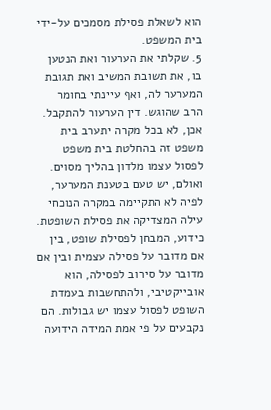הוא לשאלת פסילת מסמכים על-ידי בית המשפט.
5. שקלתי את הערעור ואת הנטען בו, את תשובת המשיב ואת תגובת המערער לה, ואף עיינתי בחומר הרב שהוגש. דין הערעור להתקבל. אכן, לא בכל מקרה יתערב בית משפט זה בהחלטת בית משפט לפסול עצמו מלדון בהליך מסוים. ואולם, יש טעם בטענת המערער, לפיה לא התקיימה במקרה הנוכחי עילה המצדיקה את פסילת השופטת. כידוע, המבחן לפסילת שופט, בין אם מדובר על פסילה עצמית ובין אם מדובר על סירוב לפסילה, הוא אובייקטיבי, ולהתחשבות בעמדת השופט לפסול עצמו יש גבולות. הם נקבעים על פי אמת המידה הידועה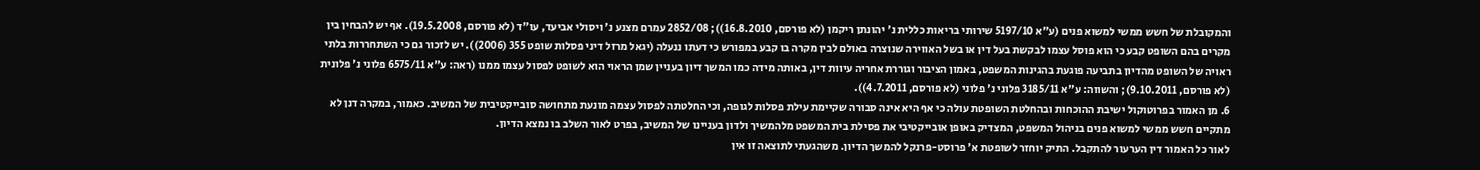והמקובלת של חשש ממשי למשוא פנים (ע"א 5197/10 שירותי בריאות כללית נ' יהונתן ריקמן (לא פורסם, 16.8.2010)); 2852/08 עמרם מצנע נ' ויסולי אביעד, עו"ד (לא פורסם, 19.5.2008). אף יש להבחין בין מקרים בהם השופט קבע כי הוא פוסל עצמו לבקשת בעל דין או בשל האווירה שנוצרה באולם לבין מקרה בו קבע במפורש כי דעתו ננעלה (יגאל מרזל דיני פסלות שופט 355 (2006)). יש לזכור גם כי השתחררות בלתי ראויה של השופט מהדיון בתביעה פוגעת בהגינות המשפט, באמון הציבור וגוררת אחריה עיוות דין, באותה מידה כמו המשך דיון בעניין שמן הראוי הוא לשופט לפסול עצמו ממנו (ראה: ע"א 6575/11 פלוני נ' פלונית (לא פורסם, 9.10.2011); והשווה: ע"א 3185/11 פלוני נ' פלוני (לא פורסם, 4.7.2011)).
6. מן האמור בפרוטוקול ישיבת ההוכחות ובהחלטת השופטת עולה כי אף היא אינה סבורה שקיימת עילת פסלות לגופה, וכי החלטתה לפסול עצמה מונעת מתחושה סובייקטיבית של המשיב. כאמור, במקרה דנן לא מתקיים חשש ממשי למשוא פנים בניהול המשפט, המצדיק באופן אובייקטיבי את פסילת בית המשפט מלהמשיך ולדון בעניינו של המשיב, בפרט לאור השלב בו נמצא הדיון.
לאור כל האמור דין הערעור להתקבל. התיק יוחזר לשופטת א' פרוסט-פרנקל להמשך הדיון. משהגעתי לתוצאה זו אין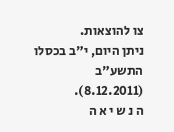צו להוצאות.
ניתן היום, י"ב בכסלו התשע"ב (8.12.2011).
ה נ ש י א ה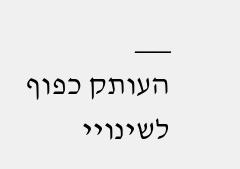___
העותק כפוף לשינויי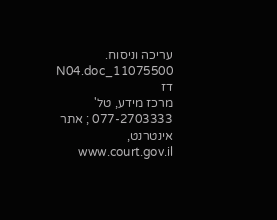עריכה וניסוח. 11075500_N04.doc דז
מרכז מידע, טל' 077-2703333 ; אתר אינטרנט, www.court.gov.il